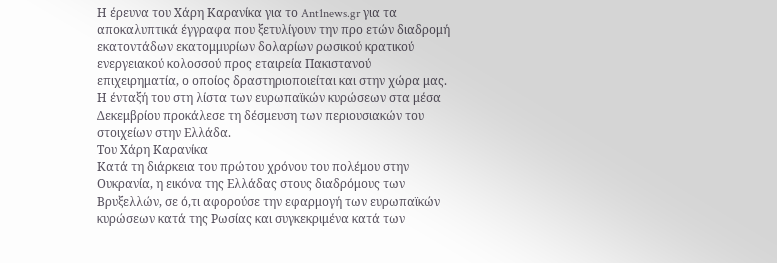Η έρευνα του Χάρη Καρανίκα για το Ant1news.gr για τα αποκαλυπτικά έγγραφα που ξετυλίγουν την προ ετών διαδρομή εκατοντάδων εκατομμυρίων δολαρίων ρωσικού κρατικού ενεργειακού κολοσσού προς εταιρεία Πακιστανού επιχειρηματία, ο οποίος δραστηριοποιείται και στην χώρα μας. Η ένταξή του στη λίστα των ευρωπαϊκών κυρώσεων στα μέσα Δεκεμβρίου προκάλεσε τη δέσμευση των περιουσιακών του στοιχείων στην Ελλάδα.
Του Χάρη Καρανίκα
Κατά τη διάρκεια του πρώτου χρόνου του πολέμου στην Ουκρανία, η εικόνα της Ελλάδας στους διαδρόμους των Βρυξελλών, σε ό,τι αφορούσε την εφαρμογή των ευρωπαϊκών κυρώσεων κατά της Ρωσίας και συγκεκριμένα κατά των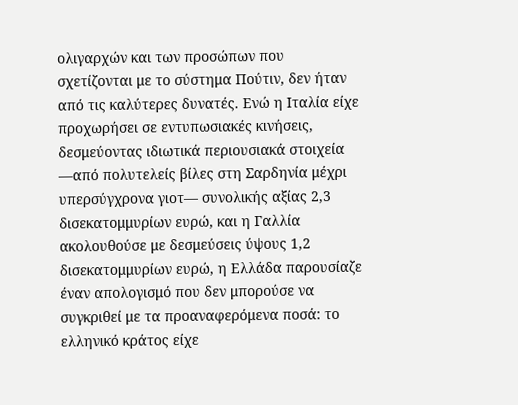ολιγαρχών και των προσώπων που σχετίζονται με το σύστημα Πούτιν, δεν ήταν από τις καλύτερες δυνατές. Ενώ η Ιταλία είχε προχωρήσει σε εντυπωσιακές κινήσεις, δεσμεύοντας ιδιωτικά περιουσιακά στοιχεία —από πολυτελείς βίλες στη Σαρδηνία μέχρι υπερσύγχρονα γιοτ— συνολικής αξίας 2,3 δισεκατομμυρίων ευρώ, και η Γαλλία ακολουθούσε με δεσμεύσεις ύψους 1,2 δισεκατομμυρίων ευρώ, η Ελλάδα παρουσίαζε έναν απολογισμό που δεν μπορούσε να συγκριθεί με τα προαναφερόμενα ποσά: το ελληνικό κράτος είχε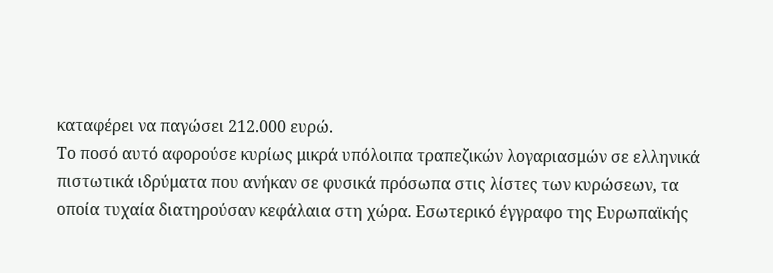καταφέρει να παγώσει 212.000 ευρώ.
Το ποσό αυτό αφορούσε κυρίως μικρά υπόλοιπα τραπεζικών λογαριασμών σε ελληνικά πιστωτικά ιδρύματα που ανήκαν σε φυσικά πρόσωπα στις λίστες των κυρώσεων, τα οποία τυχαία διατηρούσαν κεφάλαια στη χώρα. Εσωτερικό έγγραφο της Ευρωπαϊκής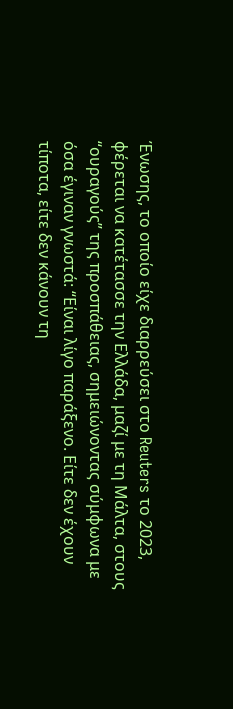Ένωσης, το οποίο είχε διαρρεύσει στο Reuters το 2023, φέρεται να κατέτασσε την Ελλάδα, μαζί με τη Μάλτα, στους “ουραγούς” της προσπάθειας, σημειώνοντας σύμφωνα με όσα έγιναν γνωστά: “Είναι λίγο παράξενο. Είτε δεν έχουν τίποτα, είτε δεν κάνουν τη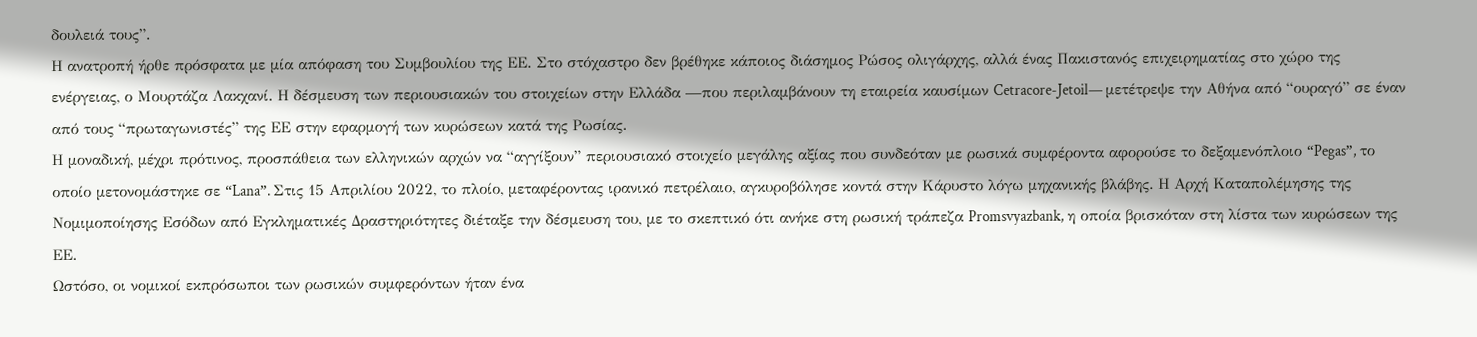δουλειά τους”.
Η ανατροπή ήρθε πρόσφατα με μία απόφαση του Συμβουλίου της ΕΕ. Στο στόχαστρο δεν βρέθηκε κάποιος διάσημος Ρώσος ολιγάρχης, αλλά ένας Πακιστανός επιχειρηματίας στο χώρο της ενέργειας, ο Μουρτάζα Λακχανί. Η δέσμευση των περιουσιακών του στοιχείων στην Ελλάδα —που περιλαμβάνουν τη εταιρεία καυσίμων Cetracore-Jetoil— μετέτρεψε την Αθήνα από “ουραγό” σε έναν από τους “πρωταγωνιστές” της ΕΕ στην εφαρμογή των κυρώσεων κατά της Ρωσίας.
Η μοναδική, μέχρι πρότινος, προσπάθεια των ελληνικών αρχών να “αγγίξουν” περιουσιακό στοιχείο μεγάλης αξίας που συνδεόταν με ρωσικά συμφέροντα αφορούσε το δεξαμενόπλοιο “Pegas”, το οποίο μετονομάστηκε σε “Lana”. Στις 15 Απριλίου 2022, το πλοίο, μεταφέροντας ιρανικό πετρέλαιο, αγκυροβόλησε κοντά στην Κάρυστο λόγω μηχανικής βλάβης. Η Αρχή Καταπολέμησης της Νομιμοποίησης Εσόδων από Εγκληματικές Δραστηριότητες διέταξε την δέσμευση του, με το σκεπτικό ότι ανήκε στη ρωσική τράπεζα Promsvyazbank, η οποία βρισκόταν στη λίστα των κυρώσεων της ΕΕ.
Ωστόσο, οι νομικοί εκπρόσωποι των ρωσικών συμφερόντων ήταν ένα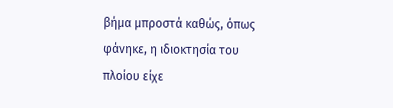βήμα μπροστά καθώς, όπως φάνηκε, η ιδιοκτησία του πλοίου είχε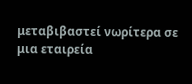μεταβιβαστεί νωρίτερα σε μια εταιρεία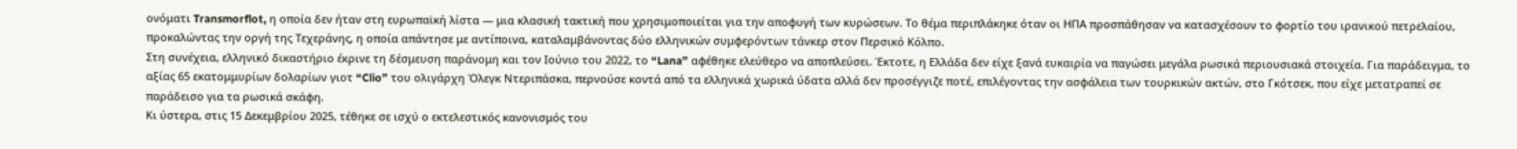ονόματι Transmorflot, η οποία δεν ήταν στη ευρωπαϊκή λίστα — μια κλασική τακτική που χρησιμοποιείται για την αποφυγή των κυρώσεων. Το θέμα περιπλάκηκε όταν οι ΗΠΑ προσπάθησαν να κατασχέσουν το φορτίο του ιρανικού πετρελαίου, προκαλώντας την οργή της Τεχεράνης, η οποία απάντησε με αντίποινα, καταλαμβάνοντας δύο ελληνικών συμφερόντων τάνκερ στον Περσικό Κόλπο.
Στη συνέχεια, ελληνικό δικαστήριο έκρινε τη δέσμευση παράνομη και τον Ιούνιο του 2022, το “Lana” αφέθηκε ελεύθερο να αποπλεύσει. Έκτοτε, η Ελλάδα δεν είχε ξανά ευκαιρία να παγώσει μεγάλα ρωσικά περιουσιακά στοιχεία. Για παράδειγμα, το αξίας 65 εκατομμυρίων δολαρίων γιοτ “Clio” του ολιγάρχη Όλεγκ Ντεριπάσκα, περνούσε κοντά από τα ελληνικά χωρικά ύδατα αλλά δεν προσέγγιζε ποτέ, επιλέγοντας την ασφάλεια των τουρκικών ακτών, στο Γκότσεκ, που είχε μετατραπεί σε παράδεισο για τα ρωσικά σκάφη.
Κι ύστερα, στις 15 Δεκεμβρίου 2025, τέθηκε σε ισχύ ο εκτελεστικός κανονισμός του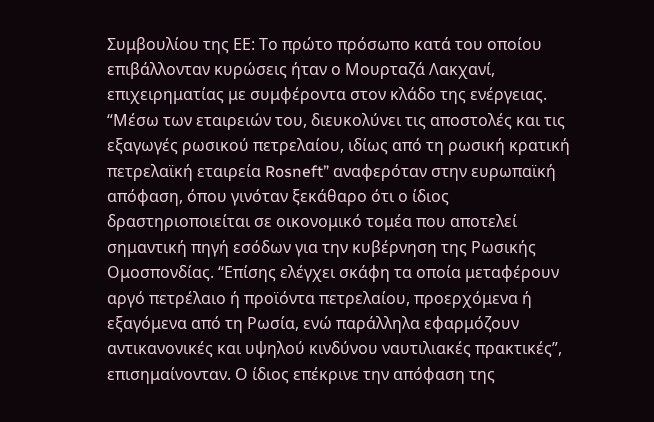Συμβουλίου της ΕΕ: Το πρώτο πρόσωπο κατά του οποίου επιβάλλονταν κυρώσεις ήταν ο Μουρταζά Λακχανί, επιχειρηματίας με συμφέροντα στον κλάδο της ενέργειας. “Μέσω των εταιρειών του, διευκολύνει τις αποστολές και τις εξαγωγές ρωσικού πετρελαίου, ιδίως από τη ρωσική κρατική πετρελαϊκή εταιρεία Rosneft” αναφερόταν στην ευρωπαϊκή απόφαση, όπου γινόταν ξεκάθαρο ότι ο ίδιος δραστηριοποιείται σε οικονομικό τομέα που αποτελεί σημαντική πηγή εσόδων για την κυβέρνηση της Ρωσικής Ομοσπονδίας. “Επίσης ελέγχει σκάφη τα οποία μεταφέρουν αργό πετρέλαιο ή προϊόντα πετρελαίου, προερχόμενα ή εξαγόμενα από τη Ρωσία, ενώ παράλληλα εφαρμόζουν αντικανονικές και υψηλού κινδύνου ναυτιλιακές πρακτικές”, επισημαίνονταν. Ο ίδιος επέκρινε την απόφαση της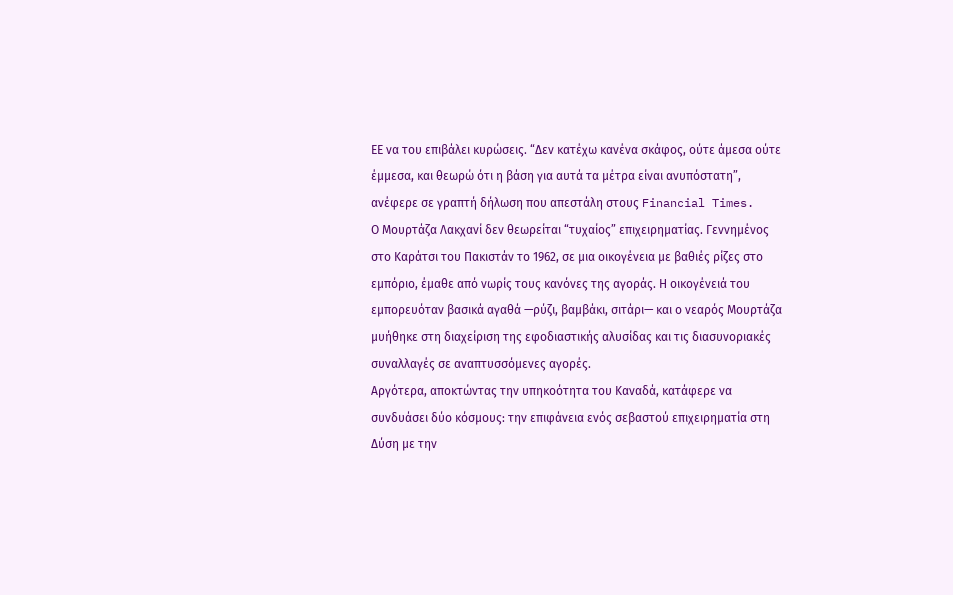ΕΕ να του επιβάλει κυρώσεις. “Δεν κατέχω κανένα σκάφος, ούτε άμεσα ούτε έμμεσα, και θεωρώ ότι η βάση για αυτά τα μέτρα είναι ανυπόστατη”, ανέφερε σε γραπτή δήλωση που απεστάλη στους Financial Times.
Ο Μουρτάζα Λακχανί δεν θεωρείται “τυχαίος” επιχειρηματίας. Γεννημένος στο Καράτσι του Πακιστάν το 1962, σε μια οικογένεια με βαθιές ρίζες στο εμπόριο, έμαθε από νωρίς τους κανόνες της αγοράς. Η οικογένειά του εμπορευόταν βασικά αγαθά —ρύζι, βαμβάκι, σιτάρι— και ο νεαρός Μουρτάζα μυήθηκε στη διαχείριση της εφοδιαστικής αλυσίδας και τις διασυνοριακές συναλλαγές σε αναπτυσσόμενες αγορές.
Αργότερα, αποκτώντας την υπηκοότητα του Καναδά, κατάφερε να συνδυάσει δύο κόσμους: την επιφάνεια ενός σεβαστού επιχειρηματία στη Δύση με την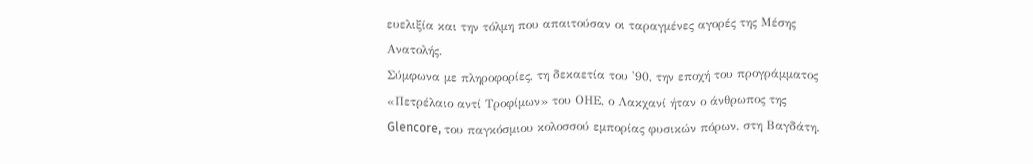ευελιξία και την τόλμη που απαιτούσαν οι ταραγμένες αγορές της Μέσης Ανατολής.
Σύμφωνα με πληροφορίες, τη δεκαετία του '90, την εποχή του προγράμματος «Πετρέλαιο αντί Τροφίμων» του ΟΗΕ, ο Λακχανί ήταν ο άνθρωπος της Glencore, του παγκόσμιου κολοσσού εμπορίας φυσικών πόρων, στη Βαγδάτη.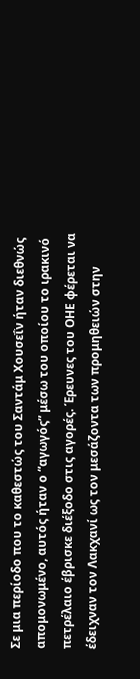Σε μια περίοδο που το καθεστώς του Σαντάμ Χουσεΐν ήταν διεθνώς απομονωμένο, αυτός ήταν ο “αγωγός” μέσω του οποίου το ιρακινό πετρέλαιο έβρισκε διέξοδο στις αγορές. Έρευνες του ΟΗΕ φέρεται να έδειχναν τον Λακχανί ως τον μεσάζοντα των προμηθειών στην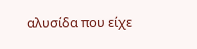αλυσίδα που είχε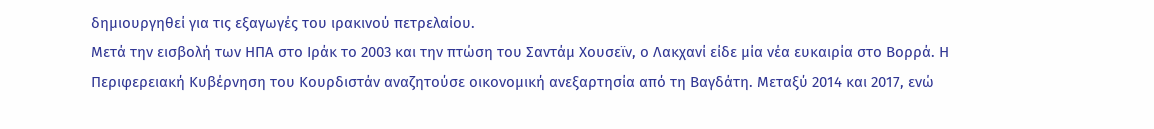δημιουργηθεί για τις εξαγωγές του ιρακινού πετρελαίου.
Μετά την εισβολή των ΗΠΑ στο Ιράκ το 2003 και την πτώση του Σαντάμ Χουσεϊν, ο Λακχανί είδε μία νέα ευκαιρία στο Βορρά. Η Περιφερειακή Κυβέρνηση του Κουρδιστάν αναζητούσε οικονομική ανεξαρτησία από τη Βαγδάτη. Μεταξύ 2014 και 2017, ενώ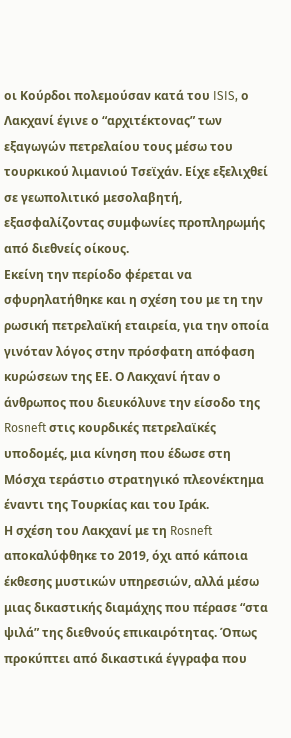οι Κούρδοι πολεμούσαν κατά του ISIS, ο Λακχανί έγινε ο “αρχιτέκτονας” των εξαγωγών πετρελαίου τους μέσω του τουρκικού λιμανιού Τσεϊχάν. Είχε εξελιχθεί σε γεωπολιτικό μεσολαβητή, εξασφαλίζοντας συμφωνίες προπληρωμής από διεθνείς οίκους.
Εκείνη την περίοδο φέρεται να σφυρηλατήθηκε και η σχέση του με τη την ρωσική πετρελαϊκή εταιρεία, για την οποία γινόταν λόγος στην πρόσφατη απόφαση κυρώσεων της ΕΕ. Ο Λακχανί ήταν ο άνθρωπος που διευκόλυνε την είσοδο της Rosneft στις κουρδικές πετρελαϊκές υποδομές, μια κίνηση που έδωσε στη Μόσχα τεράστιο στρατηγικό πλεονέκτημα έναντι της Τουρκίας και του Ιράκ.
Η σχέση του Λακχανί με τη Rosneft αποκαλύφθηκε το 2019, όχι από κάποια έκθεσης μυστικών υπηρεσιών, αλλά μέσω μιας δικαστικής διαμάχης που πέρασε “στα ψιλά” της διεθνούς επικαιρότητας. Όπως προκύπτει από δικαστικά έγγραφα που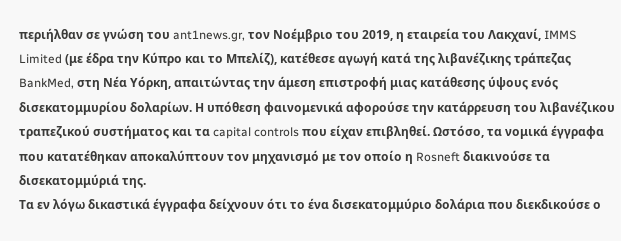περιήλθαν σε γνώση του ant1news.gr, τον Νοέμβριο του 2019, η εταιρεία του Λακχανί, IMMS Limited (με έδρα την Κύπρο και το Μπελίζ), κατέθεσε αγωγή κατά της λιβανέζικης τράπεζας BankMed, στη Νέα Υόρκη, απαιτώντας την άμεση επιστροφή μιας κατάθεσης ύψους ενός δισεκατομμυρίου δολαρίων. Η υπόθεση φαινομενικά αφορούσε την κατάρρευση του λιβανέζικου τραπεζικού συστήματος και τα capital controls που είχαν επιβληθεί. Ωστόσο, τα νομικά έγγραφα που κατατέθηκαν αποκαλύπτουν τον μηχανισμό με τον οποίο η Rosneft διακινούσε τα δισεκατομμύριά της.
Τα εν λόγω δικαστικά έγγραφα δείχνουν ότι το ένα δισεκατομμύριο δολάρια που διεκδικούσε ο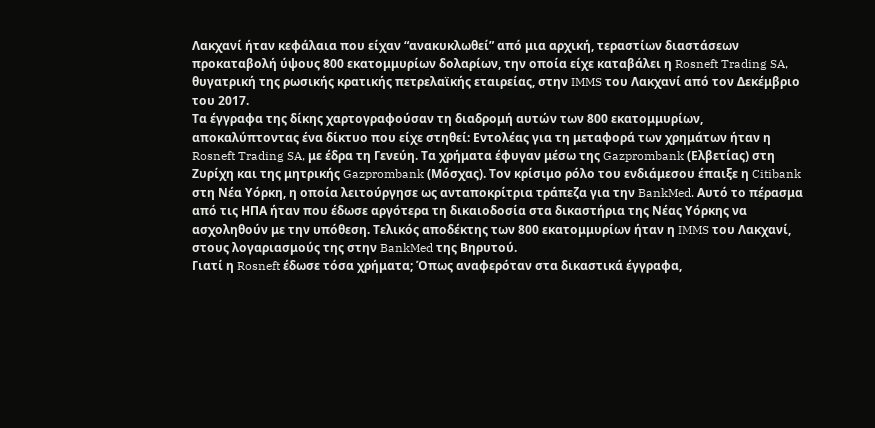Λακχανί ήταν κεφάλαια που είχαν “ανακυκλωθεί” από μια αρχική, τεραστίων διαστάσεων προκαταβολή ύψους 800 εκατομμυρίων δολαρίων, την οποία είχε καταβάλει η Rosneft Trading SA, θυγατρική της ρωσικής κρατικής πετρελαϊκής εταιρείας, στην IMMS του Λακχανί από τον Δεκέμβριο του 2017.
Τα έγγραφα της δίκης χαρτογραφούσαν τη διαδρομή αυτών των 800 εκατομμυρίων, αποκαλύπτοντας ένα δίκτυο που είχε στηθεί: Εντολέας για τη μεταφορά των χρημάτων ήταν η Rosneft Trading SA, με έδρα τη Γενεύη. Τα χρήματα έφυγαν μέσω της Gazprombank (Ελβετίας) στη Ζυρίχη και της μητρικής Gazprombank (Μόσχας). Τον κρίσιμο ρόλο του ενδιάμεσου έπαιξε η Citibank στη Νέα Υόρκη, η οποία λειτούργησε ως ανταποκρίτρια τράπεζα για την BankMed. Αυτό το πέρασμα από τις ΗΠΑ ήταν που έδωσε αργότερα τη δικαιοδοσία στα δικαστήρια της Νέας Υόρκης να ασχοληθούν με την υπόθεση. Τελικός αποδέκτης των 800 εκατομμυρίων ήταν η IMMS του Λακχανί, στους λογαριασμούς της στην BankMed της Βηρυτού.
Γιατί η Rosneft έδωσε τόσα χρήματα; Όπως αναφερόταν στα δικαστικά έγγραφα,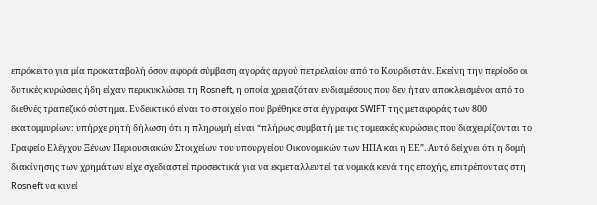επρόκειτο για μία προκαταβολή όσον αφορά σύμβαση αγοράς αργού πετρελαίου από το Κουρδιστάν. Εκείνη την περίοδο οι δυτικές κυρώσεις ήδη είχαν περικυκλώσει τη Rosneft, η οποία χρειαζόταν ενδιαμέσους που δεν ήταν αποκλεισμένοι από το διεθνές τραπεζικό σύστημα. Ενδεικτικό είναι το στοιχείο που βρέθηκε στα έγγραφα SWIFT της μεταφοράς των 800 εκατομμυρίων: υπήρχε ρητή δήλωση ότι η πληρωμή είναι “πλήρως συμβατή με τις τομεακές κυρώσεις που διαχειρίζονται το Γραφείο Ελέγχου Ξένων Περιουσιακών Στοιχείων του υπουργείου Οικονομικών των ΗΠΑ και η ΕΕ”. Αυτό δείχνει ότι η δομή διακίνησης των χρημάτων είχε σχεδιαστεί προσεκτικά για να εκμεταλλευτεί τα νομικά κενά της εποχής, επιτρέποντας στη Rosneft να κινεί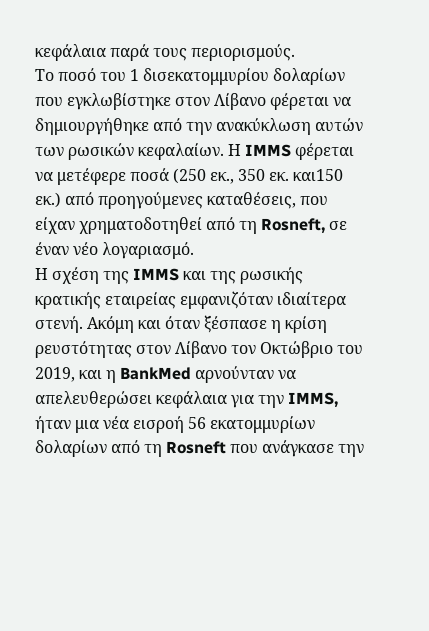κεφάλαια παρά τους περιορισμούς.
Το ποσό του 1 δισεκατομμυρίου δολαρίων που εγκλωβίστηκε στον Λίβανο φέρεται να δημιουργήθηκε από την ανακύκλωση αυτών των ρωσικών κεφαλαίων. Η IMMS φέρεται να μετέφερε ποσά (250 εκ., 350 εκ. και150 εκ.) από προηγούμενες καταθέσεις, που είχαν χρηματοδοτηθεί από τη Rosneft, σε έναν νέο λογαριασμό.
Η σχέση της IMMS και της ρωσικής κρατικής εταιρείας εμφανιζόταν ιδιαίτερα στενή. Ακόμη και όταν ξέσπασε η κρίση ρευστότητας στον Λίβανο τον Οκτώβριο του 2019, και η BankMed αρνούνταν να απελευθερώσει κεφάλαια για την IMMS, ήταν μια νέα εισροή 56 εκατομμυρίων δολαρίων από τη Rosneft που ανάγκασε την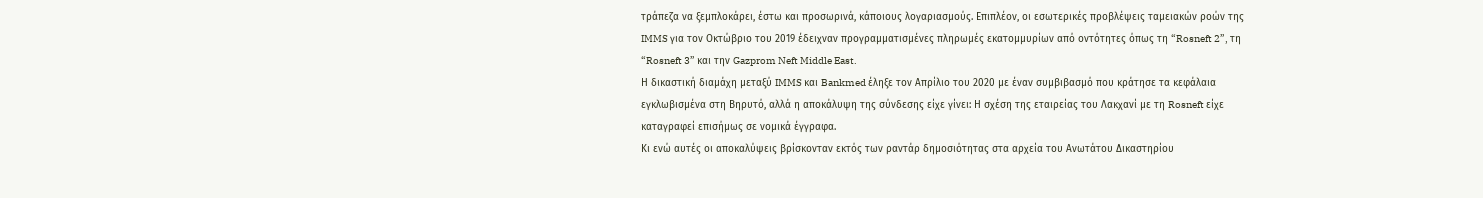τράπεζα να ξεμπλοκάρει, έστω και προσωρινά, κάποιους λογαριασμούς. Επιπλέον, οι εσωτερικές προβλέψεις ταμειακών ροών της IMMS για τον Οκτώβριο του 2019 έδειχναν προγραμματισμένες πληρωμές εκατομμυρίων από οντότητες όπως τη “Rosneft 2”, τη “Rosneft 3” και την Gazprom Neft Middle East.
Η δικαστική διαμάχη μεταξύ IMMS και Bankmed έληξε τον Απρίλιο του 2020 με έναν συμβιβασμό που κράτησε τα κεφάλαια εγκλωβισμένα στη Βηρυτό, αλλά η αποκάλυψη της σύνδεσης είχε γίνει: Η σχέση της εταιρείας του Λακχανί με τη Rosneft είχε καταγραφεί επισήμως σε νομικά έγγραφα.
Κι ενώ αυτές οι αποκαλύψεις βρίσκονταν εκτός των ραντάρ δημοσιότητας στα αρχεία του Ανωτάτου Δικαστηρίου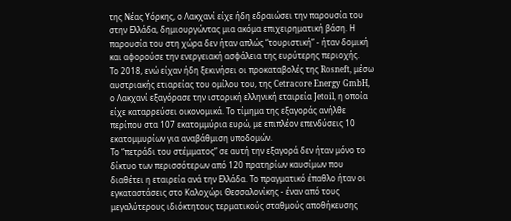της Νέας Υόρκης, ο Λακχανί είχε ήδη εδραιώσει την παρουσία του στην Ελλάδα, δημιουργώντας μια ακόμα επιχειρηματική βάση. Η παρουσία του στη χώρα δεν ήταν απλώς “τουριστική” - ήταν δομική και αφορούσε την ενεργειακή ασφάλεια της ευρύτερης περιοχής.
Το 2018, ενώ είχαν ήδη ξεκινήσει οι προκαταβολές της Rosneft, μέσω αυστριακής ετιαρείας του ομίλου του, της Cetracore Energy GmbH, ο Λακχανί εξαγόρασε την ιστορική ελληνική εταιρεία Jetoil, η οποία είχε καταρρεύσει οικονομικά. Το τίμημα της εξαγοράς ανήλθε περίπου στα 107 εκατομμύρια ευρώ, με επιπλέον επενδύσεις 10 εκατομμυρίων για αναβάθμιση υποδομών.
Το “πετράδι του στέμματος” σε αυτή την εξαγορά δεν ήταν μόνο το δίκτυο των περισσότερων από 120 πρατηρίων καυσίμων που διαθέτει η εταιρεία ανά την Ελλάδα. Το πραγματικό έπαθλο ήταν οι εγκαταστάσεις στο Καλοχώρι Θεσσαλονίκης - έναν από τους μεγαλύτερους ιδιόκτητους τερματικούς σταθμούς αποθήκευσης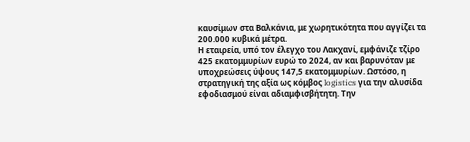καυσίμων στα Βαλκάνια, με χωρητικότητα που αγγίζει τα 200.000 κυβικά μέτρα.
Η εταιρεία, υπό τον έλεγχο του Λακχανί, εμφάνιζε τζίρο 425 εκατομμυρίων ευρώ το 2024, αν και βαρυνόταν με υποχρεώσεις ύψους 147,5 εκατομμυρίων. Ωστόσο, η στρατηγική της αξία ως κόμβος logistics για την αλυσίδα εφοδιασμού είναι αδιαμφισβήτητη. Την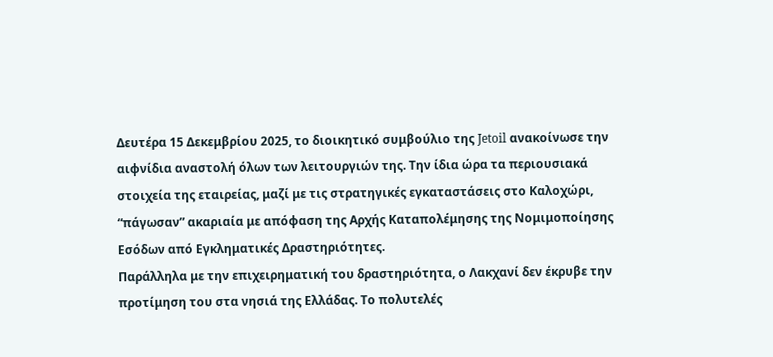Δευτέρα 15 Δεκεμβρίου 2025, το διοικητικό συμβούλιο της Jetoil ανακοίνωσε την αιφνίδια αναστολή όλων των λειτουργιών της. Την ίδια ώρα τα περιουσιακά στοιχεία της εταιρείας, μαζί με τις στρατηγικές εγκαταστάσεις στο Καλοχώρι, “πάγωσαν” ακαριαία με απόφαση της Αρχής Καταπολέμησης της Νομιμοποίησης Εσόδων από Εγκληματικές Δραστηριότητες.
Παράλληλα με την επιχειρηματική του δραστηριότητα, ο Λακχανί δεν έκρυβε την προτίμηση του στα νησιά της Ελλάδας. Το πολυτελές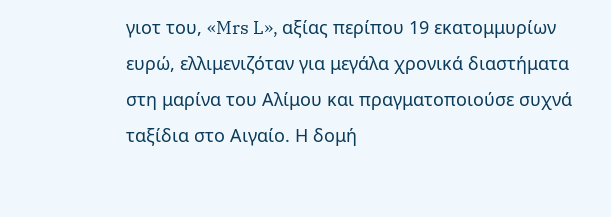γιοτ του, «Mrs L», αξίας περίπου 19 εκατομμυρίων ευρώ, ελλιμενιζόταν για μεγάλα χρονικά διαστήματα στη μαρίνα του Αλίμου και πραγματοποιούσε συχνά ταξίδια στο Αιγαίο. Η δομή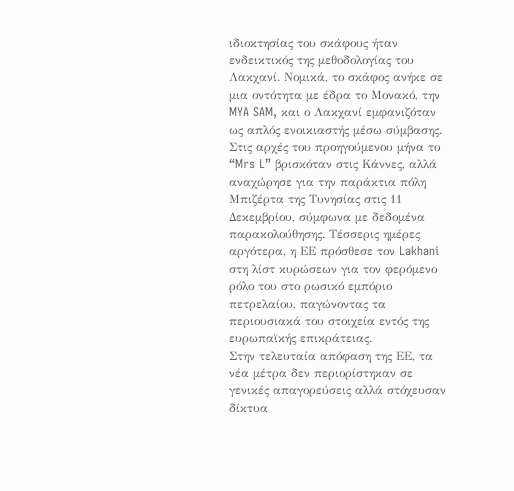ιδιοκτησίας του σκάφους ήταν ενδεικτικός της μεθοδολογίας του Λακχανί. Νομικά, το σκάφος ανήκε σε μια οντότητα με έδρα το Μονακό, την MYA SAM, και ο Λακχανί εμφανιζόταν ως απλός ενοικιαστής μέσω σύμβασης. Στις αρχές του προηγούμενου μήνα το “Mrs L” βρισκόταν στις Κάννες, αλλά αναχώρησε για την παράκτια πόλη Μπιζέρτα της Τυνησίας στις 11 Δεκεμβρίου, σύμφωνα με δεδομένα παρακολούθησης. Τέσσερις ημέρες αργότερα, η ΕΕ πρόσθεσε τον Lakhani στη λίστ κυρώσεων για τον φερόμενο ρόλο του στο ρωσικό εμπόριο πετρελαίου, παγώνοντας τα περιουσιακά του στοιχεία εντός της ευρωπαϊκής επικράτειας.
Στην τελευταία απόφαση της ΕΕ, τα νέα μέτρα δεν περιορίστηκαν σε γενικές απαγορεύσεις αλλά στόχευσαν δίκτυα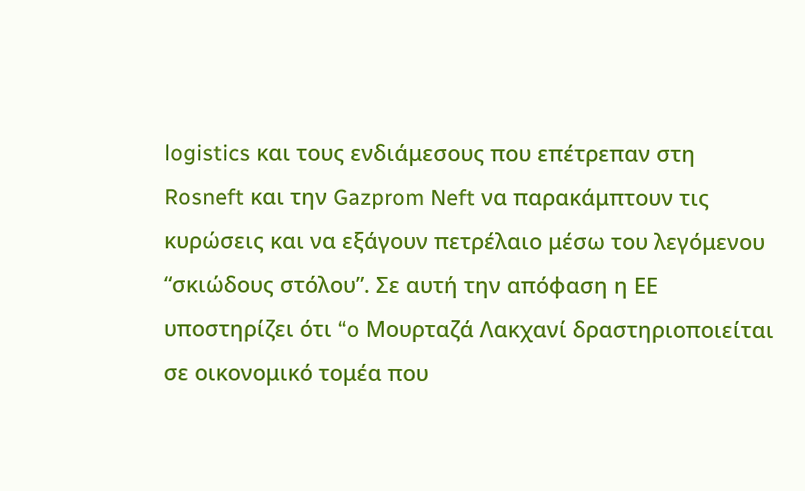logistics και τους ενδιάμεσους που επέτρεπαν στη Rosneft και την Gazprom Neft να παρακάμπτουν τις κυρώσεις και να εξάγουν πετρέλαιο μέσω του λεγόμενου “σκιώδους στόλου”. Σε αυτή την απόφαση η ΕΕ υποστηρίζει ότι “o Μουρταζά Λακχανί δραστηριοποιείται σε οικονομικό τομέα που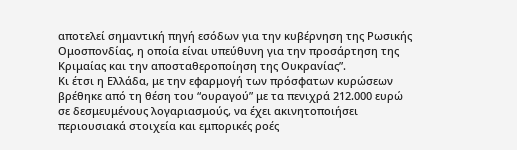αποτελεί σημαντική πηγή εσόδων για την κυβέρνηση της Ρωσικής Ομοσπονδίας, η οποία είναι υπεύθυνη για την προσάρτηση της Κριμαίας και την αποσταθεροποίηση της Ουκρανίας”.
Κι έτσι η Ελλάδα, με την εφαρμογή των πρόσφατων κυρώσεων βρέθηκε από τη θέση του “ουραγού” με τα πενιχρά 212.000 ευρώ σε δεσμευμένους λογαριασμούς, να έχει ακινητοποιήσει περιουσιακά στοιχεία και εμπορικές ροές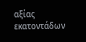αξίας εκατοντάδων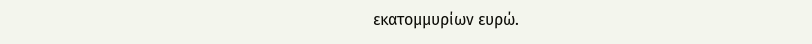εκατομμυρίων ευρώ.